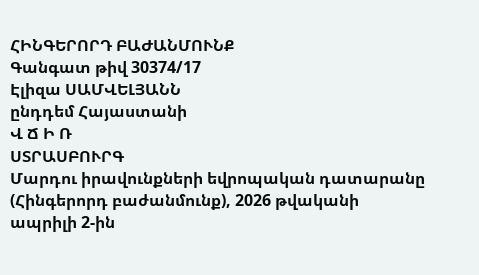ՀԻՆԳԵՐՈՐԴ ԲԱԺԱՆՄՈՒՆՔ
Գանգատ թիվ 30374/17
Էլիզա ՍԱՄՎԵԼՅԱՆՆ
ընդդեմ Հայաստանի
Վ Ճ Ի Ռ
ՍՏՐԱՍԲՈՒՐԳ
Մարդու իրավունքների եվրոպական դատարանը (Հինգերորդ բաժանմունք), 2026 թվականի ապրիլի 2-ին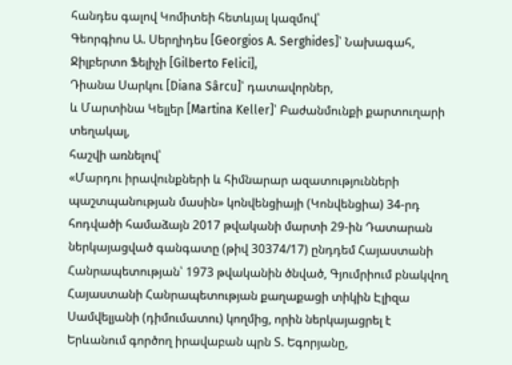հանդես գալով Կոմիտեի հետևյալ կազմով՝
Գեորգիոս Ա. Սերղիդես [Georgios A. Serghides]՝ Նախագահ,
Ջիլբերտո Ֆելիչի [Gilberto Felici],
Դիանա Սարկու [Diana Sârcu]՝ դատավորներ,
և Մարտինա Կելլեր [Martina Keller]՝ Բաժանմունքի քարտուղարի տեղակալ,
հաշվի առնելով՝
«Մարդու իրավունքների և հիմնարար ազատությունների պաշտպանության մասին» կոնվենցիայի (Կոնվենցիա) 34-րդ հոդվածի համաձայն 2017 թվականի մարտի 29-ին Դատարան ներկայացված գանգատը (թիվ 30374/17) ընդդեմ Հայաստանի Հանրապետության՝ 1973 թվականին ծնված, Գյումրիում բնակվող Հայաստանի Հանրապետության քաղաքացի տիկին Էլիզա Սամվելյանի (դիմումատու) կողմից, որին ներկայացրել է Երևանում գործող իրավաբան պրն Տ. Եգորյանը,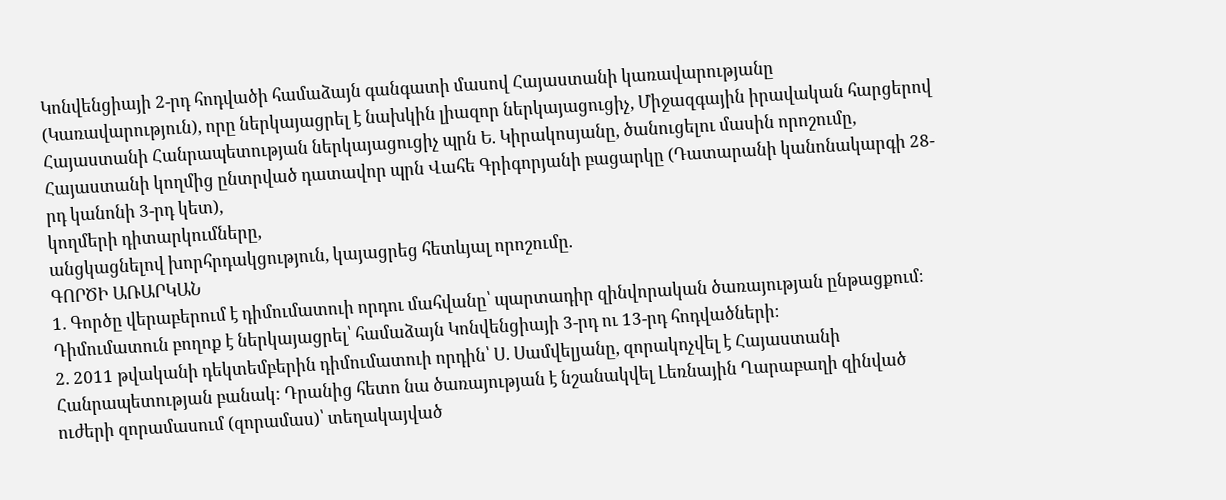Կոնվենցիայի 2-րդ հոդվածի համաձայն գանգատի մասով Հայաստանի կառավարությանը (Կառավարություն), որը ներկայացրել է նախկին լիազոր ներկայացուցիչ, Միջազգային իրավական հարցերով Հայաստանի Հանրապետության ներկայացուցիչ պրն Ե. Կիրակոսյանը, ծանուցելու մասին որոշումը,
Հայաստանի կողմից ընտրված դատավոր պրն Վահե Գրիգորյանի բացարկը (Դատարանի կանոնակարգի 28-րդ կանոնի 3-րդ կետ),
կողմերի դիտարկումները,
անցկացնելով խորհրդակցություն, կայացրեց հետևյալ որոշումը.
ԳՈՐԾԻ ԱՌԱՐԿԱՆ
1. Գործը վերաբերում է դիմումատուի որդու մահվանը՝ պարտադիր զինվորական ծառայության ընթացքում։ Դիմումատուն բողոք է ներկայացրել՝ համաձայն Կոնվենցիայի 3-րդ ու 13-րդ հոդվածների։
2. 2011 թվականի դեկտեմբերին դիմումատուի որդին՝ Ս. Սամվելյանը, զորակոչվել է Հայաստանի Հանրապետության բանակ: Դրանից հետո նա ծառայության է նշանակվել Լեռնային Ղարաբաղի զինված ուժերի զորամասում (զորամաս)՝ տեղակայված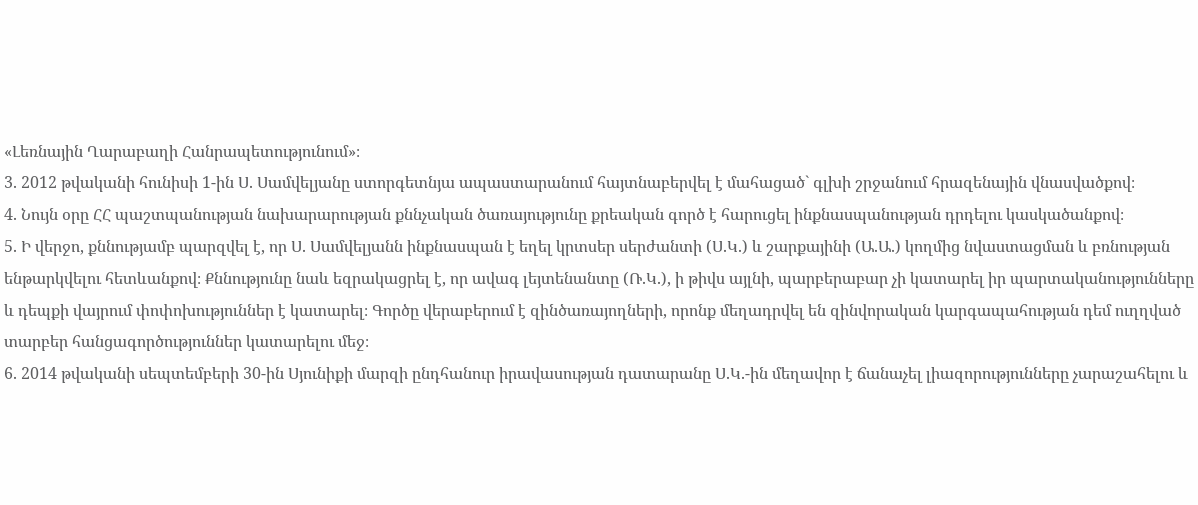«Լեռնային Ղարաբաղի Հանրապետությունում»։
3. 2012 թվականի հունիսի 1-ին Ս. Սամվելյանը ստորգետնյա ապաստարանում հայտնաբերվել է մահացած` գլխի շրջանում հրազենային վնասվածքով։
4. Նույն օրը ՀՀ պաշտպանության նախարարության քննչական ծառայությունը քրեական գործ է հարուցել ինքնասպանության դրդելու կասկածանքով։
5. Ի վերջո, քննությամբ պարզվել է, որ Ս. Սամվելյանն ինքնասպան է եղել կրտսեր սերժանտի (Ս.Կ.) և շարքայինի (Ա.Ա.) կողմից նվաստացման և բռնության ենթարկվելու հետևանքով։ Քննությունը նաև եզրակացրել է, որ ավագ լեյտենանտը (Ռ.Կ.), ի թիվս այլնի, պարբերաբար չի կատարել իր պարտականությունները և դեպքի վայրում փոփոխություններ է կատարել։ Գործը վերաբերում է զինծառայողների, որոնք մեղադրվել են զինվորական կարգապահության դեմ ուղղված տարբեր հանցագործություններ կատարելու մեջ։
6. 2014 թվականի սեպտեմբերի 30-ին Սյունիքի մարզի ընդհանուր իրավասության դատարանը Ս.Կ.-ին մեղավոր է ճանաչել լիազորությունները չարաշահելու և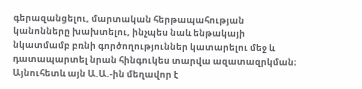գերազանցելու, մարտական հերթապահության կանոնները խախտելու, ինչպես նաև ենթակայի նկատմամբ բռնի գործողություններ կատարելու մեջ և դատապարտել նրան հինգուկես տարվա ազատազրկման։ Այնուհետև այն Ա.Ա.-ին մեղավոր է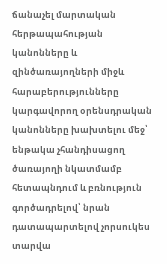ճանաչել մարտական հերթապահության կանոնները և զինծառայողների միջև հարաբերությունները կարգավորող օրենսդրական կանոնները խախտելու մեջ՝ ենթակա չհանդիսացող ծառայողի նկատմամբ հետապնդում և բռնություն գործադրելով՝ նրան դատապարտելով չորսուկես տարվա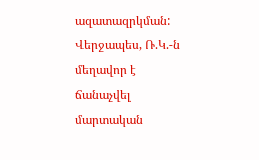ազատազրկման: Վերջապես, Ռ.Կ.-ն մեղավոր է ճանաչվել մարտական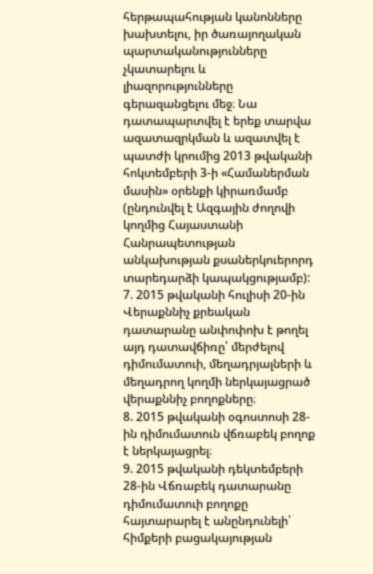հերթապահության կանոնները խախտելու, իր ծառայողական պարտականությունները չկատարելու և լիազորությունները գերազանցելու մեջ։ Նա դատապարտվել է երեք տարվա ազատազրկման և ազատվել է պատժի կրումից 2013 թվականի հոկտեմբերի 3-ի «Համաներման մասին» օրենքի կիրառմամբ (ընդունվել է Ազգային ժողովի կողմից Հայաստանի Հանրապետության անկախության քսաներկուերորդ տարեդարձի կապակցությամբ):
7. 2015 թվականի հուլիսի 20-ին Վերաքննիչ քրեական դատարանը անփոփոխ է թողել այդ դատավճիռը՝ մերժելով դիմումատուի, մեղադրյալների և մեղադրող կողմի ներկայացրած վերաքննիչ բողոքները։
8. 2015 թվականի օգոստոսի 28-ին դիմումատուն վճռաբեկ բողոք է ներկայացրել։
9. 2015 թվականի դեկտեմբերի 28-ին Վճռաբեկ դատարանը դիմումատուի բողոքը հայտարարել է անընդունելի՝ հիմքերի բացակայության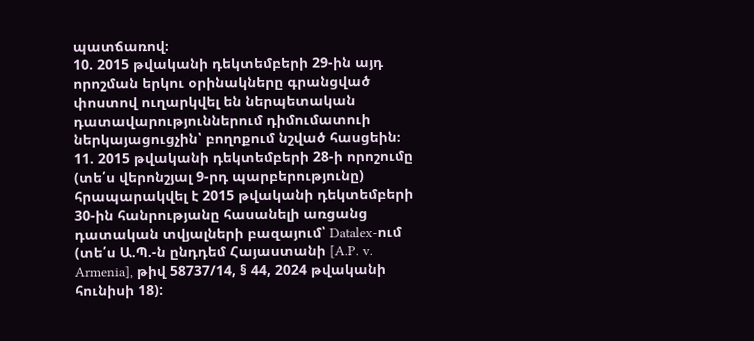պատճառով։
10. 2015 թվականի դեկտեմբերի 29-ին այդ որոշման երկու օրինակները գրանցված փոստով ուղարկվել են ներպետական դատավարություններում դիմումատուի ներկայացուցչին՝ բողոքում նշված հասցեին։
11. 2015 թվականի դեկտեմբերի 28-ի որոշումը (տե՛ս վերոնշյալ 9-րդ պարբերությունը) հրապարակվել է 2015 թվականի դեկտեմբերի 30-ին հանրությանը հասանելի առցանց դատական տվյալների բազայում՝ Datalex-ում (տե՛ս Ա.Պ.-ն ընդդեմ Հայաստանի [A.P. v. Armenia], թիվ 58737/14, § 44, 2024 թվականի հունիսի 18):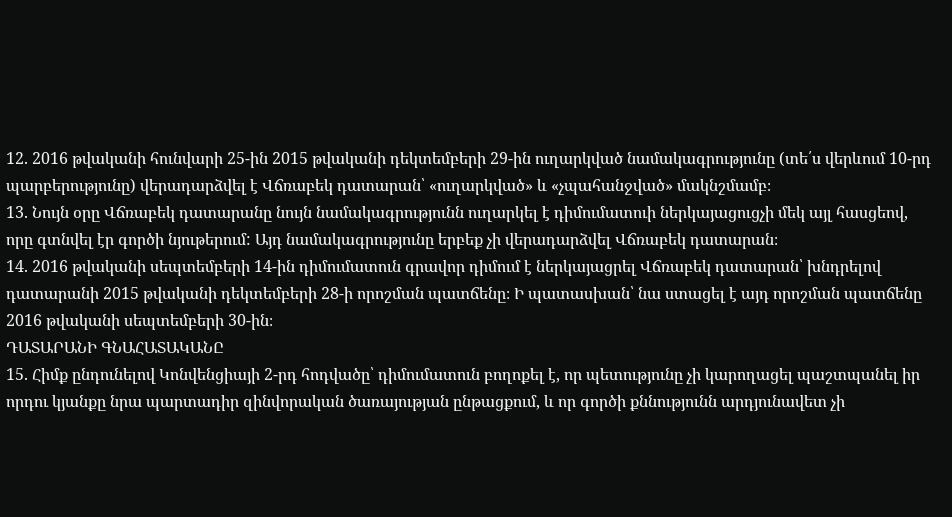12. 2016 թվականի հունվարի 25-ին 2015 թվականի դեկտեմբերի 29-ին ուղարկված նամակագրությունը (տե՛ս վերևում 10-րդ պարբերությունը) վերադարձվել է Վճռաբեկ դատարան՝ «ուղարկված» և «չպահանջված» մակնշմամբ։
13. Նույն օրը Վճռաբեկ դատարանը նույն նամակագրությունն ուղարկել է դիմումատուի ներկայացուցչի մեկ այլ հասցեով, որը գտնվել էր գործի նյութերում: Այդ նամակագրությունը երբեք չի վերադարձվել Վճռաբեկ դատարան։
14. 2016 թվականի սեպտեմբերի 14-ին դիմումատուն գրավոր դիմում է ներկայացրել Վճռաբեկ դատարան՝ խնդրելով դատարանի 2015 թվականի դեկտեմբերի 28-ի որոշման պատճենը։ Ի պատասխան՝ նա ստացել է այդ որոշման պատճենը 2016 թվականի սեպտեմբերի 30-ին։
ԴԱՏԱՐԱՆԻ ԳՆԱՀԱՏԱԿԱՆԸ
15. Հիմք ընդունելով Կոնվենցիայի 2-րդ հոդվածը՝ դիմումատուն բողոքել է, որ պետությունը չի կարողացել պաշտպանել իր որդու կյանքը նրա պարտադիր զինվորական ծառայության ընթացքում, և որ գործի քննությունն արդյունավետ չի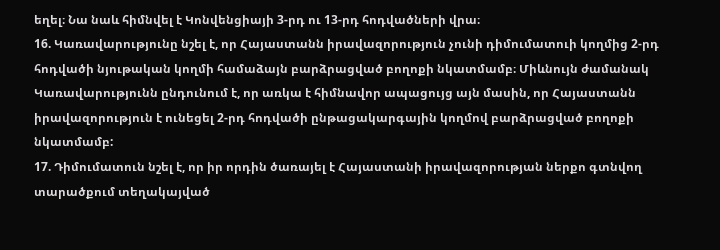եղել։ Նա նաև հիմնվել է Կոնվենցիայի 3-րդ ու 13-րդ հոդվածների վրա։
16. Կառավարությունը նշել է, որ Հայաստանն իրավազորություն չունի դիմումատուի կողմից 2-րդ հոդվածի նյութական կողմի համաձայն բարձրացված բողոքի նկատմամբ։ Միևնույն ժամանակ Կառավարությունն ընդունում է, որ առկա է հիմնավոր ապացույց այն մասին, որ Հայաստանն իրավազորություն է ունեցել 2-րդ հոդվածի ընթացակարգային կողմով բարձրացված բողոքի նկատմամբ:
17. Դիմումատուն նշել է, որ իր որդին ծառայել է Հայաստանի իրավազորության ներքո գտնվող տարածքում տեղակայված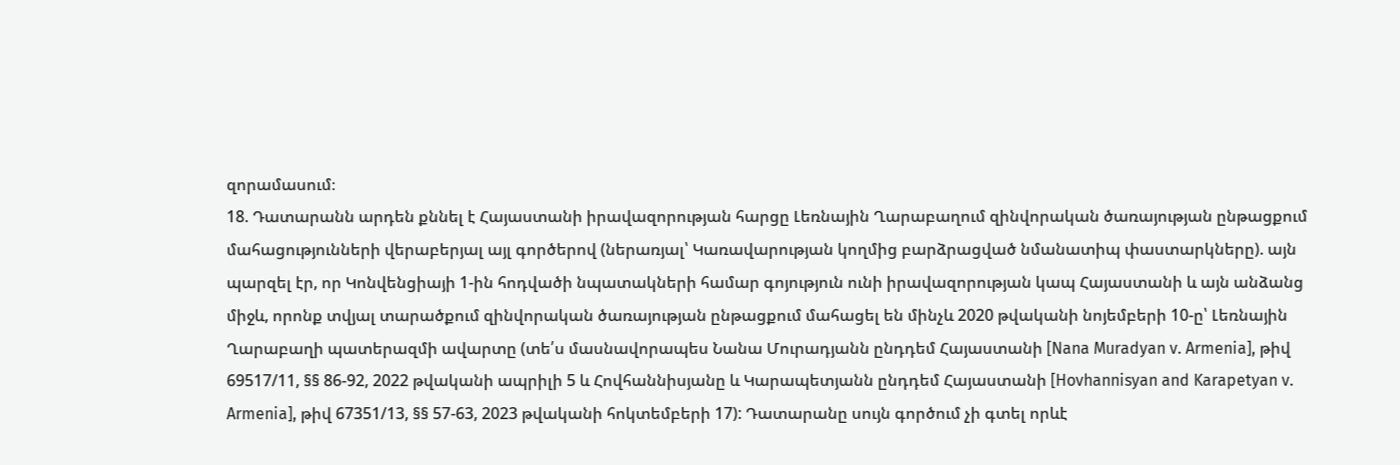զորամասում։
18. Դատարանն արդեն քննել է Հայաստանի իրավազորության հարցը Լեռնային Ղարաբաղում զինվորական ծառայության ընթացքում մահացությունների վերաբերյալ այլ գործերով (ներառյալ՝ Կառավարության կողմից բարձրացված նմանատիպ փաստարկները). այն պարզել էր, որ Կոնվենցիայի 1-ին հոդվածի նպատակների համար գոյություն ունի իրավազորության կապ Հայաստանի և այն անձանց միջև, որոնք տվյալ տարածքում զինվորական ծառայության ընթացքում մահացել են մինչև 2020 թվականի նոյեմբերի 10-ը՝ Լեռնային Ղարաբաղի պատերազմի ավարտը (տե՛ս մասնավորապես Նանա Մուրադյանն ընդդեմ Հայաստանի [Nana Muradyan v. Armenia], թիվ 69517/11, §§ 86-92, 2022 թվականի ապրիլի 5 և Հովհաննիսյանը և Կարապետյանն ընդդեմ Հայաստանի [Hovhannisyan and Karapetyan v. Armenia], թիվ 67351/13, §§ 57-63, 2023 թվականի հոկտեմբերի 17): Դատարանը սույն գործում չի գտել որևէ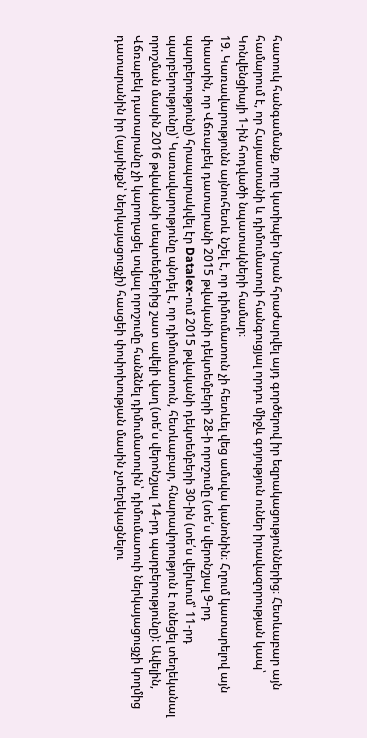հատուկ հանգամանք, որը կստիպեր նրան հրաժարվել այդ գործերով իր եզրակացություններից։ Հետևաբար այն համարում է, որ Հայաստանի և դիմումատուի հանգուցյալ որդու միջև գոյություն ուներ իրավազորության կապ՝ Կոնվենցիայի 1-ին հոդվածի նպատակների համար։
19. Կառավարությունն այնուհետև նշել է, որ դիմումատուն չի հետևել վեց ամսվա կանոնին։ Հղում կատարելով այն փաստին, որ Վճռաբեկ դատարանի 2015 թվականի դեկտեմբերի 28-ի որոշումը (տե՛ս վերոնշյալ 9-րդ պարբերությունը) հրապարակվել էր Datalex-ում 2015 թվականի դեկտեմբերի 30-ին (տե՛ս վերևում՝ 11-րդ պարբերությունը)՝ Կառավարությունը պնդել է, որ դիմումատուն, հետևաբար, հնարավորություն է ունեցել տեղեկանալ որոշման մասին 2016 թվականի սեպտեմբերից շատ ավելի վաղ (տե՛ս վերոնշյալ 14-րդ պարբերությունը): Ավելին, Վճռաբեկ դատարանը չի կարողացել տվյալ որոշումը հանձնել դիմումատուին՝ դիմումատուի ներկայացուցչի կողմից դատարանին իր (այսինքն՝ ներկայացուցչի) հասցեի փոփոխության մասին չտեղեկացնելու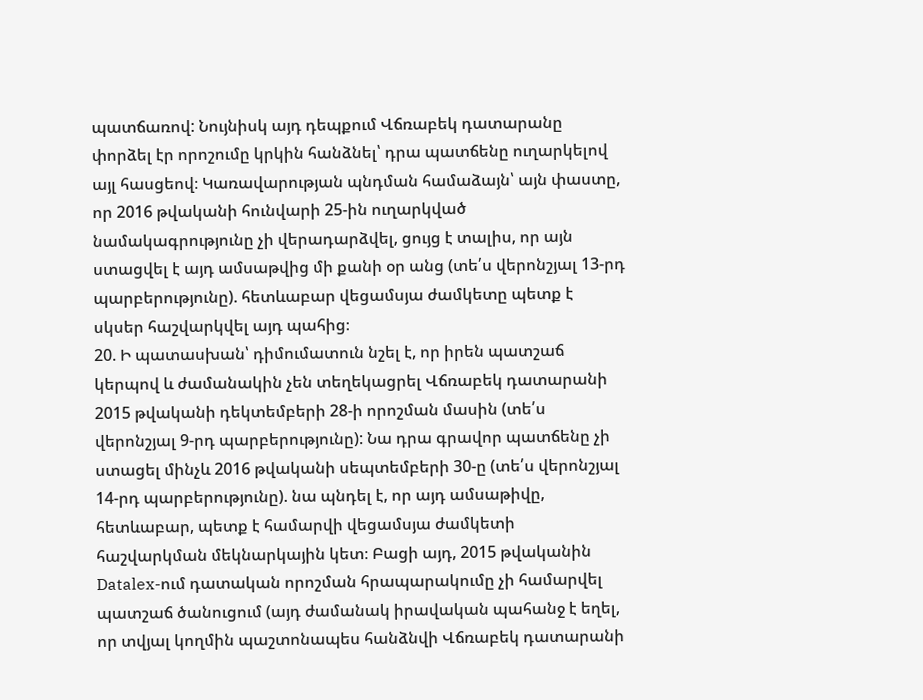պատճառով: Նույնիսկ այդ դեպքում Վճռաբեկ դատարանը փորձել էր որոշումը կրկին հանձնել՝ դրա պատճենը ուղարկելով այլ հասցեով։ Կառավարության պնդման համաձայն՝ այն փաստը, որ 2016 թվականի հունվարի 25-ին ուղարկված նամակագրությունը չի վերադարձվել, ցույց է տալիս, որ այն ստացվել է այդ ամսաթվից մի քանի օր անց (տե՛ս վերոնշյալ 13-րդ պարբերությունը). հետևաբար վեցամսյա ժամկետը պետք է սկսեր հաշվարկվել այդ պահից։
20. Ի պատասխան՝ դիմումատուն նշել է, որ իրեն պատշաճ կերպով և ժամանակին չեն տեղեկացրել Վճռաբեկ դատարանի 2015 թվականի դեկտեմբերի 28-ի որոշման մասին (տե՛ս վերոնշյալ 9-րդ պարբերությունը): Նա դրա գրավոր պատճենը չի ստացել մինչև 2016 թվականի սեպտեմբերի 30-ը (տե՛ս վերոնշյալ 14-րդ պարբերությունը). նա պնդել է, որ այդ ամսաթիվը, հետևաբար, պետք է համարվի վեցամսյա ժամկետի հաշվարկման մեկնարկային կետ։ Բացի այդ, 2015 թվականին Datalex-ում դատական որոշման հրապարակումը չի համարվել պատշաճ ծանուցում (այդ ժամանակ իրավական պահանջ է եղել, որ տվյալ կողմին պաշտոնապես հանձնվի Վճռաբեկ դատարանի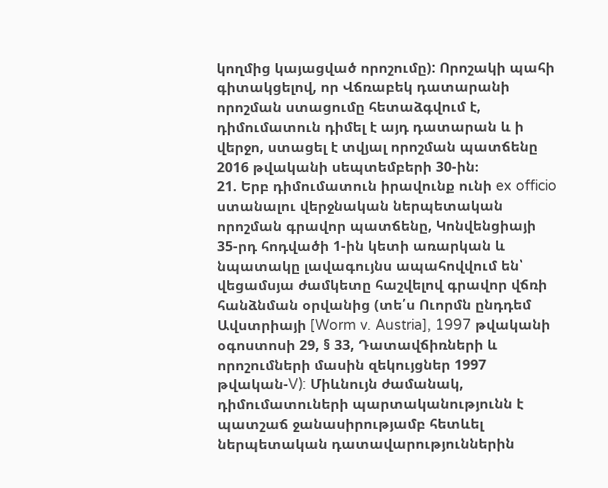կողմից կայացված որոշումը): Որոշակի պահի գիտակցելով, որ Վճռաբեկ դատարանի որոշման ստացումը հետաձգվում է, դիմումատուն դիմել է այդ դատարան և ի վերջո, ստացել է տվյալ որոշման պատճենը 2016 թվականի սեպտեմբերի 30-ին։
21. Երբ դիմումատուն իրավունք ունի ex officio ստանալու վերջնական ներպետական որոշման գրավոր պատճենը, Կոնվենցիայի 35-րդ հոդվածի 1-ին կետի առարկան և նպատակը լավագույնս ապահովվում են՝ վեցամսյա ժամկետը հաշվելով գրավոր վճռի հանձնման օրվանից (տե՛ս Ուորմն ընդդեմ Ավստրիայի [Worm v. Austria], 1997 թվականի օգոստոսի 29, § 33, Դատավճիռների և որոշումների մասին զեկույցներ 1997 թվական-V): Միևնույն ժամանակ, դիմումատուների պարտականությունն է պատշաճ ջանասիրությամբ հետևել ներպետական դատավարություններին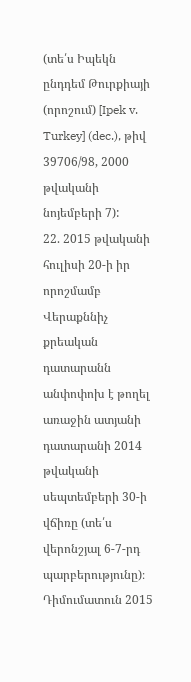(տե՛ս Իպեկն ընդդեմ Թուրքիայի (որոշում) [Ipek v. Turkey] (dec.), թիվ 39706/98, 2000 թվականի նոյեմբերի 7):
22. 2015 թվականի հուլիսի 20-ի իր որոշմամբ Վերաքննիչ քրեական դատարանն անփոփոխ է թողել առաջին ատյանի դատարանի 2014 թվականի սեպտեմբերի 30-ի վճիռը (տե՛ս վերոնշյալ 6-7-րդ պարբերությունը)։ Դիմումատուն 2015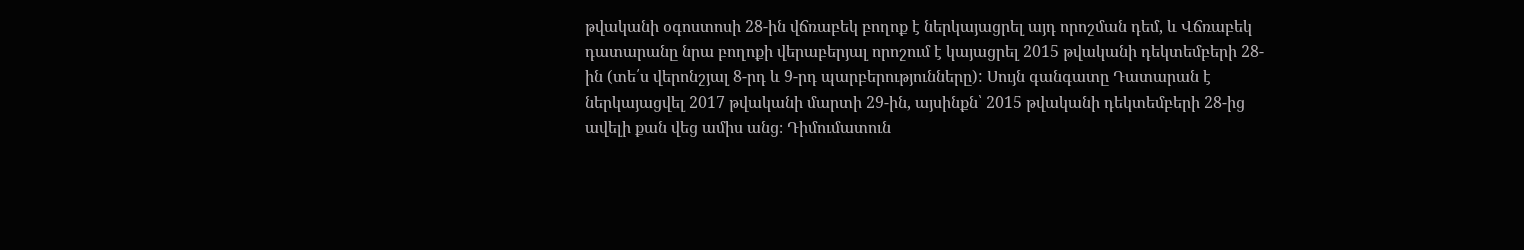թվականի օգոստոսի 28-ին վճռաբեկ բողոք է ներկայացրել այդ որոշման դեմ, և Վճռաբեկ դատարանը նրա բողոքի վերաբերյալ որոշում է կայացրել 2015 թվականի դեկտեմբերի 28-ին (տե՛ս վերոնշյալ 8-րդ և 9-րդ պարբերությունները): Սույն գանգատը Դատարան է ներկայացվել 2017 թվականի մարտի 29-ին, այսինքն՝ 2015 թվականի դեկտեմբերի 28-ից ավելի քան վեց ամիս անց։ Դիմումատուն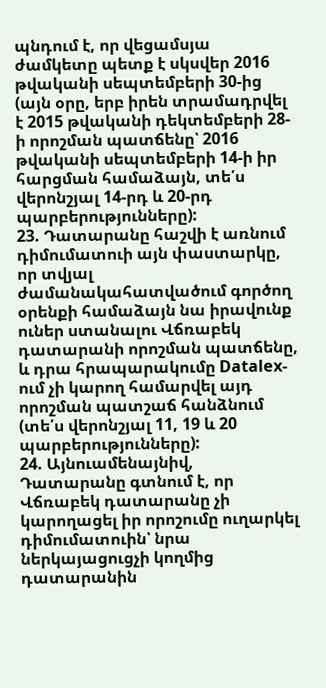պնդում է, որ վեցամսյա ժամկետը պետք է սկսվեր 2016 թվականի սեպտեմբերի 30-ից (այն օրը, երբ իրեն տրամադրվել է 2015 թվականի դեկտեմբերի 28-ի որոշման պատճենը՝ 2016 թվականի սեպտեմբերի 14-ի իր հարցման համաձայն, տե՛ս վերոնշյալ 14-րդ և 20-րդ պարբերությունները):
23. Դատարանը հաշվի է առնում դիմումատուի այն փաստարկը, որ տվյալ ժամանակահատվածում գործող օրենքի համաձայն նա իրավունք ուներ ստանալու Վճռաբեկ դատարանի որոշման պատճենը, և դրա հրապարակումը Datalex-ում չի կարող համարվել այդ որոշման պատշաճ հանձնում (տե՛ս վերոնշյալ 11, 19 և 20 պարբերությունները):
24. Այնուամենայնիվ, Դատարանը գտնում է, որ Վճռաբեկ դատարանը չի կարողացել իր որոշումը ուղարկել դիմումատուին՝ նրա ներկայացուցչի կողմից դատարանին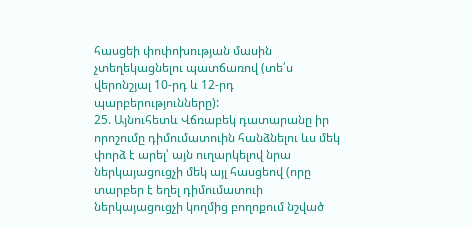հասցեի փոփոխության մասին չտեղեկացնելու պատճառով (տե՛ս վերոնշյալ 10-րդ և 12-րդ պարբերությունները):
25. Այնուհետև Վճռաբեկ դատարանը իր որոշումը դիմումատուին հանձնելու ևս մեկ փորձ է արել՝ այն ուղարկելով նրա ներկայացուցչի մեկ այլ հասցեով (որը տարբեր է եղել դիմումատուի ներկայացուցչի կողմից բողոքում նշված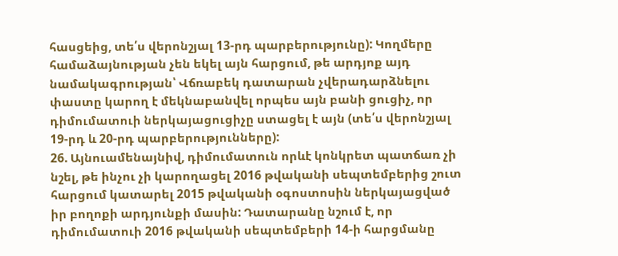հասցեից, տե՛ս վերոնշյալ 13-րդ պարբերությունը): Կողմերը համաձայնության չեն եկել այն հարցում, թե արդյոք այդ նամակագրության՝ Վճռաբեկ դատարան չվերադարձնելու փաստը կարող է մեկնաբանվել որպես այն բանի ցուցիչ, որ դիմումատուի ներկայացուցիչը ստացել է այն (տե՛ս վերոնշյալ 19-րդ և 20-րդ պարբերությունները):
26. Այնուամենայնիվ, դիմումատուն որևէ կոնկրետ պատճառ չի նշել, թե ինչու չի կարողացել 2016 թվականի սեպտեմբերից շուտ հարցում կատարել 2015 թվականի օգոստոսին ներկայացված իր բողոքի արդյունքի մասին: Դատարանը նշում է, որ դիմումատուի 2016 թվականի սեպտեմբերի 14-ի հարցմանը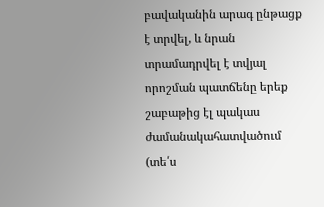բավականին արագ ընթացք է տրվել, և նրան տրամադրվել է տվյալ որոշման պատճենը երեք շաբաթից էլ պակաս ժամանակահատվածում
(տե՛ս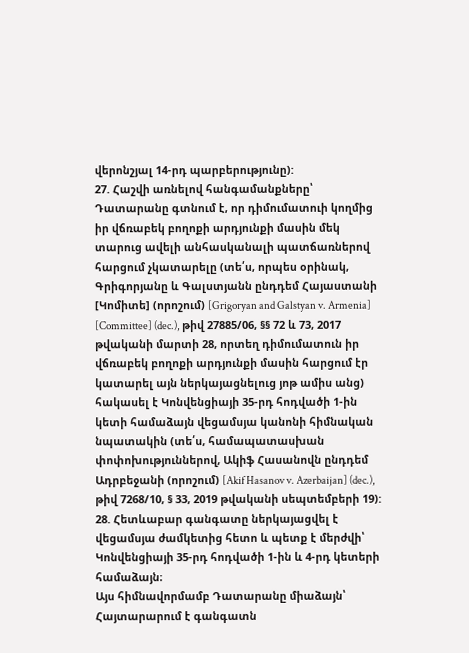վերոնշյալ 14-րդ պարբերությունը):
27. Հաշվի առնելով հանգամանքները՝ Դատարանը գտնում է, որ դիմումատուի կողմից իր վճռաբեկ բողոքի արդյունքի մասին մեկ տարուց ավելի անհասկանալի պատճառներով հարցում չկատարելը (տե՛ս, որպես օրինակ, Գրիգորյանը և Գալստյանն ընդդեմ Հայաստանի [Կոմիտե] (որոշում) [Grigoryan and Galstyan v. Armenia] [Committee] (dec.), թիվ 27885/06, §§ 72 և 73, 2017 թվականի մարտի 28, որտեղ դիմումատուն իր վճռաբեկ բողոքի արդյունքի մասին հարցում էր կատարել այն ներկայացնելուց յոթ ամիս անց) հակասել է Կոնվենցիայի 35-րդ հոդվածի 1-ին կետի համաձայն վեցամսյա կանոնի հիմնական նպատակին (տե՛ս, համապատասխան փոփոխություններով, Ակիֆ Հասանովն ընդդեմ Ադրբեջանի (որոշում) [Akif Hasanov v. Azerbaijan] (dec.), թիվ 7268/10, § 33, 2019 թվականի սեպտեմբերի 19):
28. Հետևաբար գանգատը ներկայացվել է վեցամսյա ժամկետից հետո և պետք է մերժվի՝ Կոնվենցիայի 35-րդ հոդվածի 1-ին և 4-րդ կետերի համաձայն։
Այս հիմնավորմամբ Դատարանը միաձայն՝
Հայտարարում է գանգատն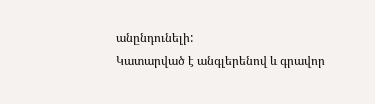անընդունելի:
Կատարված է անգլերենով և գրավոր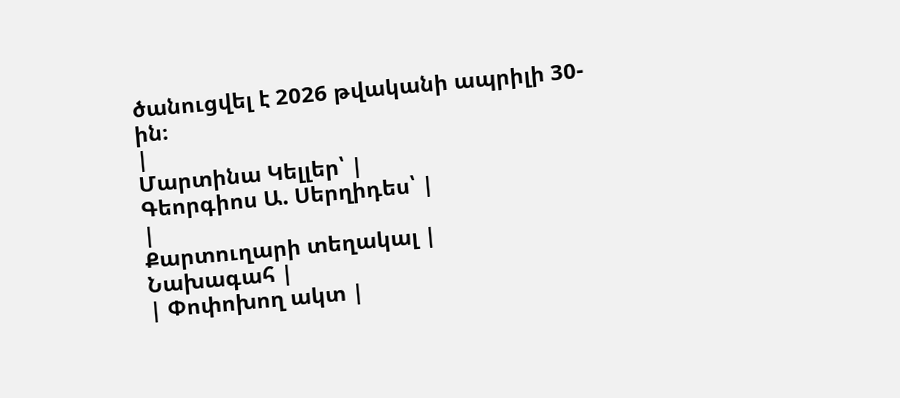ծանուցվել է 2026 թվականի ապրիլի 30-ին։
|
Մարտինա Կելլեր՝ |
Գեորգիոս Ա. Սերղիդես՝ |
|
Քարտուղարի տեղակալ |
Նախագահ |
| Փոփոխող ակտ |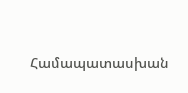Համապատասխան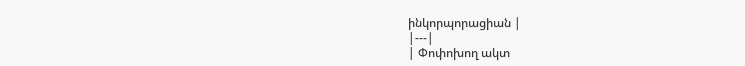ինկորպորացիան |
|---|
| Փոփոխող ակտ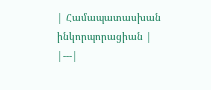| Համապատասխան ինկորպորացիան |
|---|